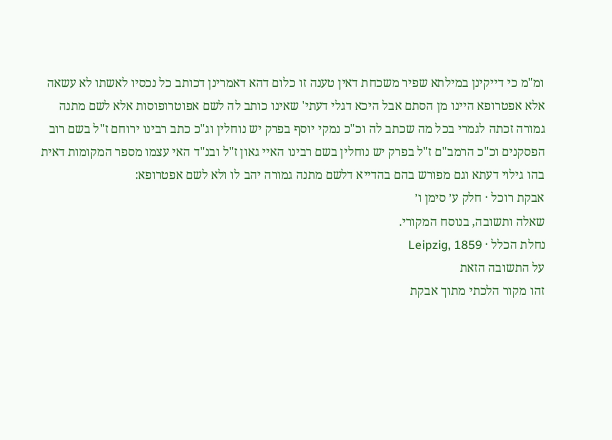ומ"מ כי דייקינן במילתא שפיר משכחת דאין טענה זו כלום דהא דאמרינן דכותב כל נכסיו לאשתו לא עשאה אלא אפטרופא היינו מן הסתם אבל היכא דגלי דעתי' שאינו כותב לה לשם אפוטרופוסות אלא לשם מתנה גמורה זכתה לגמרי בכל מה שכתב לה וכ"כ נמקי יוסף בפרק יש נוחלין וג"כ כתב רבינו ירוחם ז"ל בשם רוב הפסקנים וכ"כ הרמב"ם ז"ל בפרק יש נוחלין בשם רבינו האיי גאון ז"ל ובנ"ד האי עצמו מספר המקומות דאית בהו גילוי דעתא וגם מפורש בהם בהדייא דלשם מתנה גמורה יהב לו ולא לשם אפטרופא:
אבקת רוכל · חלק ע׳ סימן ו׳
שאלה ותשובה, בנוסח המקורי.
נחלת הכלל · Leipzig, 1859
על התשובה הזאת
זהו מקור הלכתי מתוך אבקת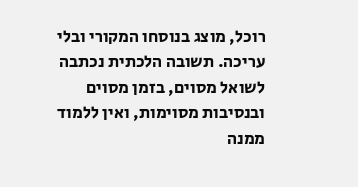רוכל, מוצג בנוסחו המקורי ובלי עריכה. תשובה הלכתית נכתבה לשואל מסוים, בזמן מסוים ובנסיבות מסוימות, ואין ללמוד ממנה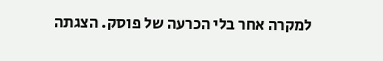למקרה אחר בלי הכרעה של פוסק. הצגתה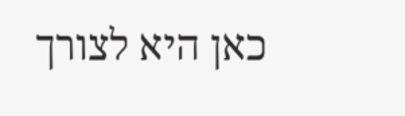כאן היא לצורך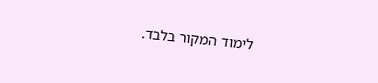לימוד המקור בלבד.